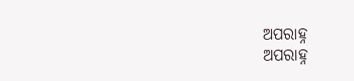ଅପରାହ୍ନ
ଅପରାହ୍ନ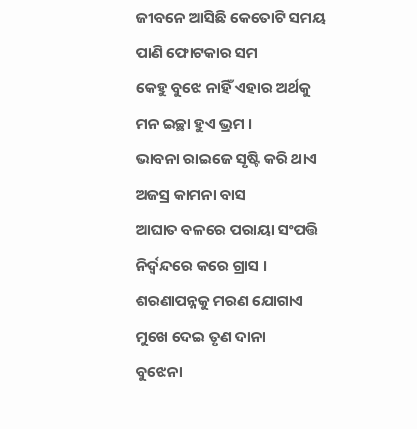ଜୀବନେ ଆସିଛି କେତୋଟି ସମୟ
ପାଣି ଫୋଟକାର ସମ
କେହୁ ବୁଝେ ନାହିଁ ଏହାର ଅର୍ଥକୁ
ମନ ଇଚ୍ଛା ହୁଏ ଭ୍ରମ ।
ଭାବନା ରାଇଜେ ସୃଷ୍ଟି କରି ଥାଏ
ଅଜସ୍ର କାମନା ବାସ
ଆଘାତ ବଳରେ ପରାୟା ସଂପତ୍ତି
ନିର୍ଦ୍ଵନ୍ଦରେ କରେ ଗ୍ରାସ ।
ଶରଣାପନ୍ନକୁ ମରଣ ଯୋଗାଏ
ମୁଖେ ଦେଇ ତୃଣ ଦାନା
ବୁଝେନା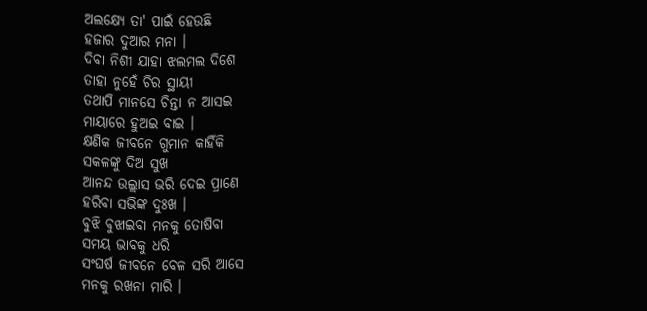ଅଲକ୍ଷ୍ୟେ ତା' ପାଇଁ ହେଉଛି
ହଜାର ଦୁଆର ମନା ।
ଦିବା ନିଶୀ ଯାହା ଝଲମଲ ଦିଶେ
ତାହା ନୁହେଁ ଚିର ସ୍ଥାୟୀ
ତଥାପି ମାନସେ ଚିନ୍ତା ନ ଆସଇ
ମାୟାରେ ହୁଅଇ ବାଇ ।
କ୍ଷଣିକ ଜୀବନେ ଗୁମାନ କାହିଁକି
ସକଳଙ୍କୁ ଦିଅ ସୁଖ
ଆନନ୍ଦ ଉଲ୍ଲାସ ଭରି ଦେଇ ପ୍ରାଣେ
ହରିବା ସଭିଙ୍କ ଦୁଃଖ ।
ବୁଝି ବୁଝାଇବା ମନକୁ ତୋଷିବା
ସମୟ ଭାବକୁ ଧରି
ସଂଘର୍ଷ ଜୀବନେ ବେଳ ସରି ଆସେ
ମନକୁ ରଖନା ମାରି ।